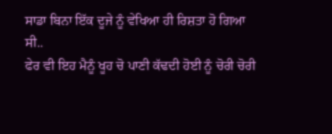ਸਾਡਾ ਬਿਨਾ ਇੱਕ ਦੂਜੇ ਨੂੰ ਵੇਖਿਆ ਹੀ ਰਿਸ਼ਤਾ ਹੋ ਗਿਆ ਸੀ..
ਫੇਰ ਵੀ ਇਹ ਮੈਨੂੰ ਖੂਹ ਚੋ ਪਾਣੀ ਕੱਢਦੀ ਹੋਈ ਨੂੰ ਚੋਰੀ ਚੋਰੀ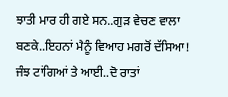ਝਾਤੀ ਮਾਰ ਹੀ ਗਏ ਸਨ..ਗੁੜ ਵੇਚਣ ਵਾਲਾ ਬਣਕੇ..ਇਹਨਾਂ ਮੈਨੂੰ ਵਿਆਹ ਮਗਰੋਂ ਦੱਸਿਆ!
ਜੰਝ ਟਾਂਗਿਆਂ ਤੇ ਆਈ..ਦੋ ਰਾਤਾਂ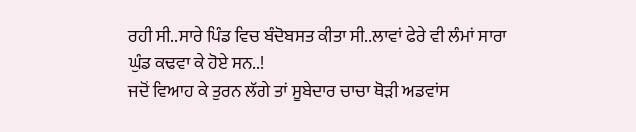ਰਹੀ ਸੀ..ਸਾਰੇ ਪਿੰਡ ਵਿਚ ਬੰਦੋਬਸਤ ਕੀਤਾ ਸੀ..ਲਾਵਾਂ ਫੇਰੇ ਵੀ ਲੰਮਾਂ ਸਾਰਾ ਘੁੰਡ ਕਢਵਾ ਕੇ ਹੋਏ ਸਨ..!
ਜਦੋਂ ਵਿਆਹ ਕੇ ਤੁਰਨ ਲੱਗੇ ਤਾਂ ਸੂਬੇਦਾਰ ਚਾਚਾ ਥੋੜੀ ਅਡਵਾਂਸ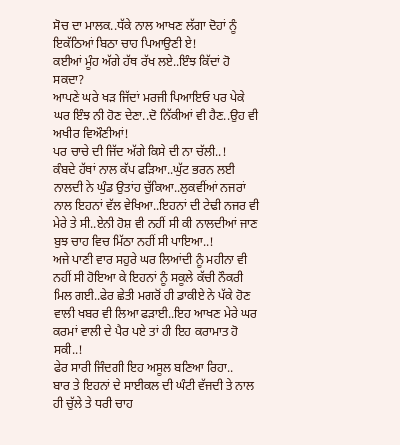ਸੋਚ ਦਾ ਮਾਲਕ..ਧੱਕੇ ਨਾਲ ਆਖਣ ਲੱਗਾ ਦੋਹਾਂ ਨੂੰ ਇਕੱਠਿਆਂ ਬਿਠਾ ਚਾਹ ਪਿਆਉਣੀ ਏ!
ਕਈਆਂ ਮੂੰਹ ਅੱਗੇ ਹੱਥ ਰੱਖ ਲਏ..ਇੰਝ ਕਿੱਦਾਂ ਹੋ ਸਕਦਾ?
ਆਪਣੇ ਘਰੇ ਖੜ ਜਿੱਦਾਂ ਮਰਜੀ ਪਿਆਇਓ ਪਰ ਪੇਕੇ ਘਰ ਇੰਝ ਨੀ ਹੋਣ ਦੇਣਾ..ਦੋ ਨਿੱਕੀਆਂ ਵੀ ਹੈਣ..ਉਹ ਵੀ ਅਖੀਰ ਵਿਔਣੀਆਂ!
ਪਰ ਚਾਚੇ ਦੀ ਜਿੱਦ ਅੱਗੇ ਕਿਸੇ ਦੀ ਨਾ ਚੱਲੀ..!
ਕੰਬਦੇ ਹੱਥਾਂ ਨਾਲ ਕੱਪ ਫੜਿਆ..ਘੁੱਟ ਭਰਨ ਲਈ ਨਾਲਦੀ ਨੇ ਘੁੰਡ ਉਤਾਂਹ ਚੁੱਕਿਆ..ਲੁਕਵੀਂਆਂ ਨਜਰਾਂ ਨਾਲ ਇਹਨਾਂ ਵੱਲ ਵੇਖਿਆ..ਇਹਨਾਂ ਦੀ ਟੇਢੀ ਨਜਰ ਵੀ ਮੇਰੇ ਤੇ ਸੀ..ਏਨੀ ਹੋਸ਼ ਵੀ ਨਹੀਂ ਸੀ ਕੀ ਨਾਲਦੀਆਂ ਜਾਣ ਬੁਝ ਚਾਹ ਵਿਚ ਮਿੱਠਾ ਨਹੀਂ ਸੀ ਪਾਇਆ..!
ਅਜੇ ਪਾਣੀ ਵਾਰ ਸਹੁਰੇ ਘਰ ਲਿਆਂਦੀ ਨੂੰ ਮਹੀਨਾ ਵੀ ਨਹੀਂ ਸੀ ਹੋਇਆ ਕੇ ਇਹਨਾਂ ਨੂੰ ਸਕੂਲੇ ਕੱਚੀ ਨੌਕਰੀ ਮਿਲ ਗਈ..ਫੇਰ ਛੇਤੀ ਮਗਰੋਂ ਹੀ ਡਾਕੀਏ ਨੇ ਪੱਕੇ ਹੋਣ ਵਾਲੀ ਖਬਰ ਵੀ ਲਿਆ ਫੜਾਈ..ਇਹ ਆਖਣ ਮੇਰੇ ਘਰ ਕਰਮਾਂ ਵਾਲੀ ਦੇ ਪੈਰ ਪਏ ਤਾਂ ਹੀ ਇਹ ਕਰਾਮਾਤ ਹੋ ਸਕੀ..!
ਫੇਰ ਸਾਰੀ ਜਿੰਦਗੀ ਇਹ ਅਸੂਲ ਬਣਿਆ ਰਿਹਾ..
ਬਾਰ ਤੇ ਇਹਨਾਂ ਦੇ ਸਾਈਕਲ ਦੀ ਘੰਟੀ ਵੱਜਦੀ ਤੇ ਨਾਲ ਹੀ ਚੁੱਲੇ ਤੇ ਧਰੀ ਚਾਹ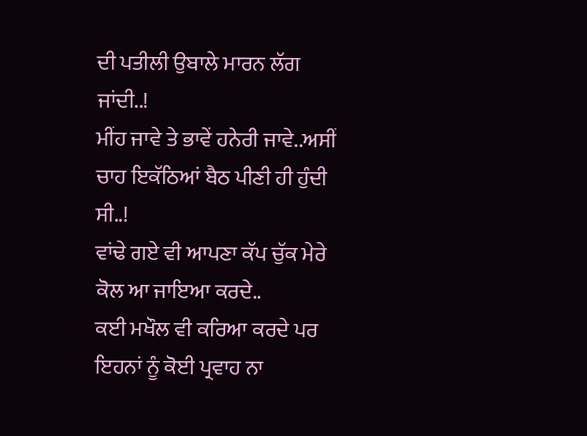ਦੀ ਪਤੀਲੀ ਉਬਾਲੇ ਮਾਰਨ ਲੱਗ ਜਾਂਦੀ..!
ਮੀਂਹ ਜਾਵੇ ਤੇ ਭਾਵੇਂ ਹਨੇਰੀ ਜਾਵੇ..ਅਸੀਂ ਚਾਹ ਇਕੱਠਿਆਂ ਬੈਠ ਪੀਣੀ ਹੀ ਹੁੰਦੀ ਸੀ..!
ਵਾਂਢੇ ਗਏ ਵੀ ਆਪਣਾ ਕੱਪ ਚੁੱਕ ਮੇਰੇ ਕੋਲ ਆ ਜਾਇਆ ਕਰਦੇ..
ਕਈ ਮਖੌਲ ਵੀ ਕਰਿਆ ਕਰਦੇ ਪਰ ਇਹਨਾਂ ਨੂੰ ਕੋਈ ਪ੍ਰਵਾਹ ਨਾ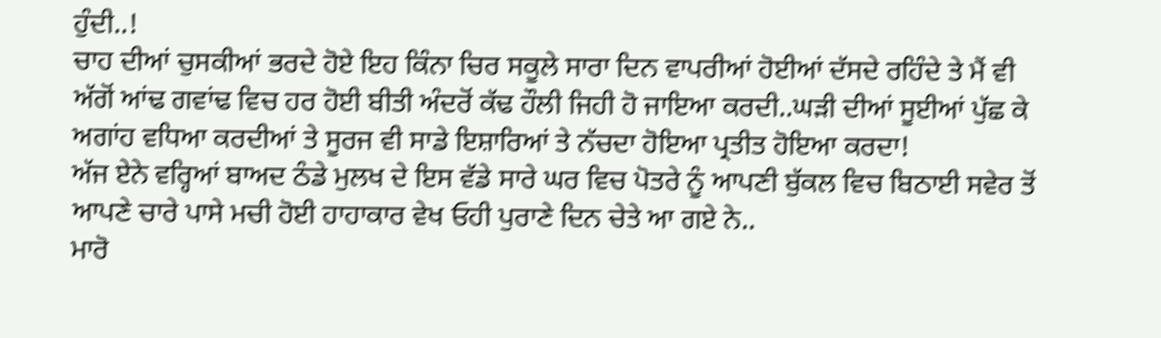ਹੁੰਦੀ..!
ਚਾਹ ਦੀਆਂ ਚੁਸਕੀਆਂ ਭਰਦੇ ਹੋਏ ਇਹ ਕਿੰਨਾ ਚਿਰ ਸਕੂਲੇ ਸਾਰਾ ਦਿਨ ਵਾਪਰੀਆਂ ਹੋਈਆਂ ਦੱਸਦੇ ਰਹਿੰਦੇ ਤੇ ਮੈਂ ਵੀ ਅੱਗੋਂ ਆਂਢ ਗਵਾਂਢ ਵਿਚ ਹਰ ਹੋਈ ਬੀਤੀ ਅੰਦਰੋਂ ਕੱਢ ਹੌਲੀ ਜਿਹੀ ਹੋ ਜਾਇਆ ਕਰਦੀ..ਘੜੀ ਦੀਆਂ ਸੂਈਆਂ ਪੁੱਛ ਕੇ ਅਗਾਂਹ ਵਧਿਆ ਕਰਦੀਆਂ ਤੇ ਸੂਰਜ ਵੀ ਸਾਡੇ ਇਸ਼ਾਰਿਆਂ ਤੇ ਨੱਚਦਾ ਹੋਇਆ ਪ੍ਰਤੀਤ ਹੋਇਆ ਕਰਦਾ!
ਅੱਜ ਏਨੇ ਵਰ੍ਹਿਆਂ ਬਾਅਦ ਠੰਡੇ ਮੁਲਖ ਦੇ ਇਸ ਵੱਡੇ ਸਾਰੇ ਘਰ ਵਿਚ ਪੋਤਰੇ ਨੂੰ ਆਪਣੀ ਬੁੱਕਲ ਵਿਚ ਬਿਠਾਈ ਸਵੇਰ ਤੋਂ ਆਪਣੇ ਚਾਰੇ ਪਾਸੇ ਮਚੀ ਹੋਈ ਹਾਹਾਕਾਰ ਵੇਖ ਓਹੀ ਪੁਰਾਣੇ ਦਿਨ ਚੇਤੇ ਆ ਗਏ ਨੇ..
ਮਾਰੋ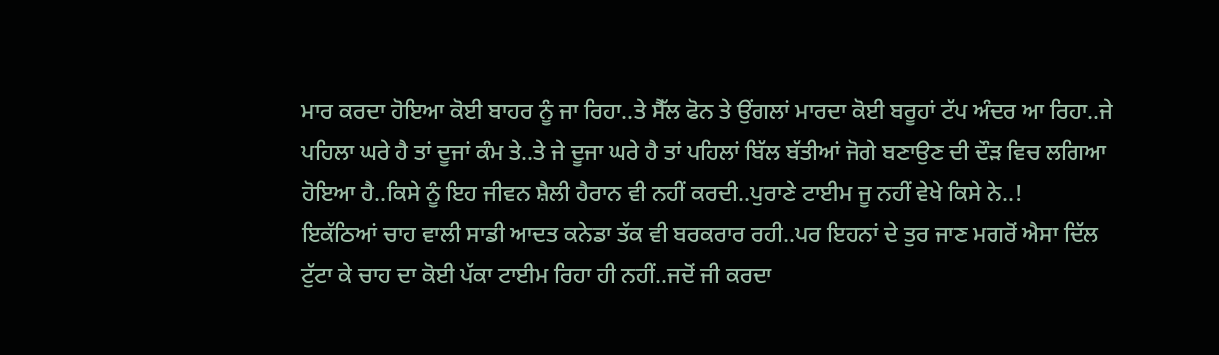ਮਾਰ ਕਰਦਾ ਹੋਇਆ ਕੋਈ ਬਾਹਰ ਨੂੰ ਜਾ ਰਿਹਾ..ਤੇ ਸੈੱਲ ਫੋਨ ਤੇ ਉਂਗਲਾਂ ਮਾਰਦਾ ਕੋਈ ਬਰੂਹਾਂ ਟੱਪ ਅੰਦਰ ਆ ਰਿਹਾ..ਜੇ ਪਹਿਲਾ ਘਰੇ ਹੈ ਤਾਂ ਦੂਜਾਂ ਕੰਮ ਤੇ..ਤੇ ਜੇ ਦੂਜਾ ਘਰੇ ਹੈ ਤਾਂ ਪਹਿਲਾਂ ਬਿੱਲ ਬੱਤੀਆਂ ਜੋਗੇ ਬਣਾਉਣ ਦੀ ਦੌੜ ਵਿਚ ਲਗਿਆ ਹੋਇਆ ਹੈ..ਕਿਸੇ ਨੂੰ ਇਹ ਜੀਵਨ ਸ਼ੈਲੀ ਹੈਰਾਨ ਵੀ ਨਹੀਂ ਕਰਦੀ..ਪੁਰਾਣੇ ਟਾਈਮ ਜੂ ਨਹੀਂ ਵੇਖੇ ਕਿਸੇ ਨੇ..!
ਇਕੱਠਿਆਂ ਚਾਹ ਵਾਲੀ ਸਾਡੀ ਆਦਤ ਕਨੇਡਾ ਤੱਕ ਵੀ ਬਰਕਰਾਰ ਰਹੀ..ਪਰ ਇਹਨਾਂ ਦੇ ਤੁਰ ਜਾਣ ਮਗਰੋਂ ਐਸਾ ਦਿੱਲ ਟੁੱਟਾ ਕੇ ਚਾਹ ਦਾ ਕੋਈ ਪੱਕਾ ਟਾਈਮ ਰਿਹਾ ਹੀ ਨਹੀਂ..ਜਦੋਂ ਜੀ ਕਰਦਾ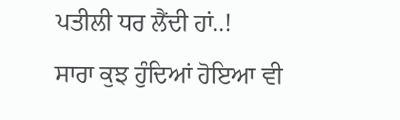ਪਤੀਲੀ ਧਰ ਲੈਂਦੀ ਹਾਂ..!
ਸਾਰਾ ਕੁਝ ਹੁੰਦਿਆਂ ਹੋਇਆ ਵੀ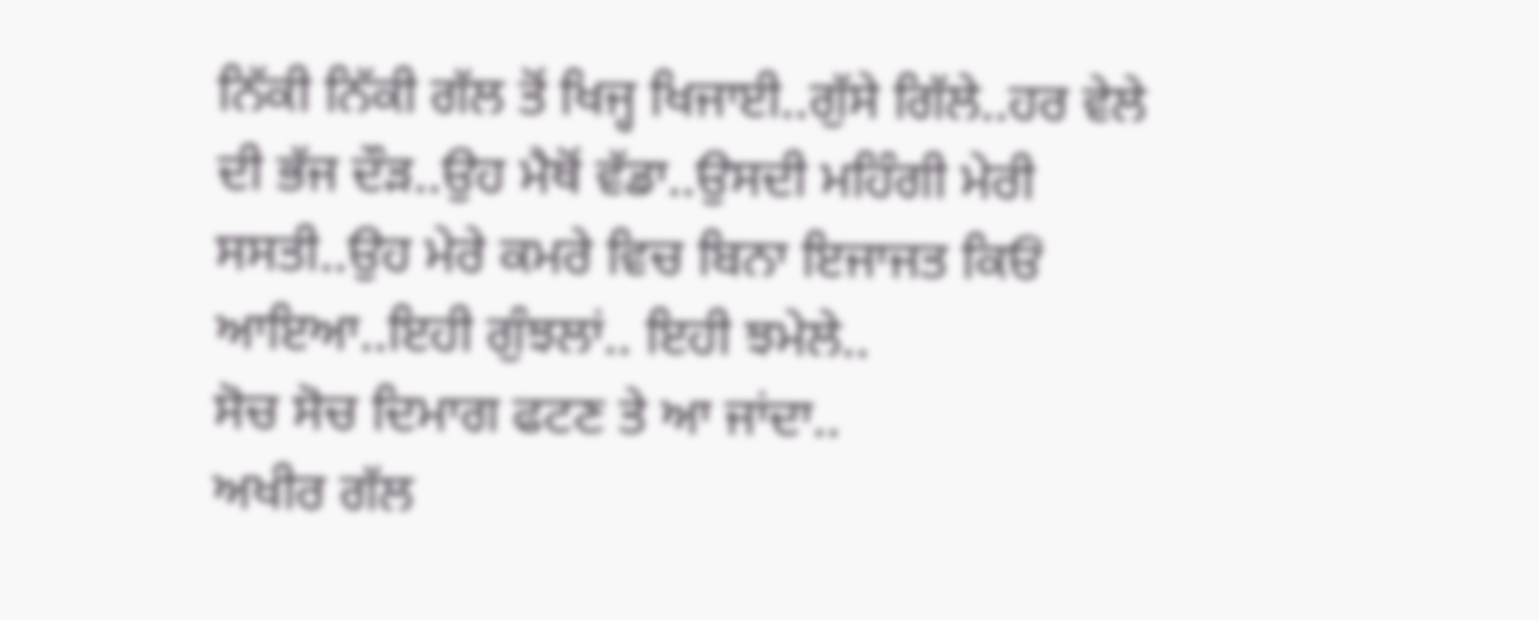ਨਿੱਕੀ ਨਿੱਕੀ ਗੱਲ ਤੋਂ ਖਿਜ੍ਹ ਖਿਜਾਈ..ਗੁੱਸੇ ਗਿੱਲੇ..ਹਰ ਵੇਲੇ ਦੀ ਭੱਜ ਦੌੜ..ਉਹ ਮੈਥੋਂ ਵੱਡਾ..ਉਸਦੀ ਮਹਿੰਗੀ ਮੇਰੀ ਸਸਤੀ..ਉਹ ਮੇਰੇ ਕਮਰੇ ਵਿਚ ਬਿਨਾ ਇਜਾਜਤ ਕਿਓਂ ਆਇਆ..ਇਹੀ ਗੁੰਝਲਾਂ.. ਇਹੀ ਝਮੇਲੇ..
ਸੋਚ ਸੋਚ ਦਿਮਾਗ ਫਟਣ ਤੇ ਆ ਜਾਂਦਾ..
ਅਖੀਰ ਗੱਲ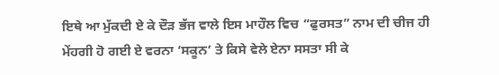ਇਥੇ ਆ ਮੁੱਕਦੀ ਏ ਕੇ ਦੌੜ ਭੱਜ ਵਾਲੇ ਇਸ ਮਾਹੌਲ ਵਿਚ “ਫੁਰਸਤ” ਨਾਮ ਦੀ ਚੀਜ ਹੀ ਮੇਂਹਗੀ ਹੋ ਗਈ ਏ ਵਰਨਾ ‘ਸਕੂਨ’ ਤੇ ਕਿਸੇ ਵੇਲੇ ਏਨਾ ਸਸਤਾ ਸੀ ਕੇ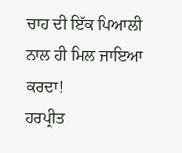ਚਾਹ ਦੀ ਇੱਕ ਪਿਆਲੀ ਨਾਲ ਹੀ ਮਿਲ ਜਾਇਆ ਕਰਦਾ!
ਹਰਪ੍ਰੀਤ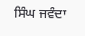ਸਿੰਘ ਜਵੰਦਾ